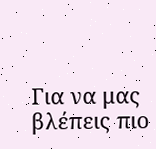Για να μας βλέπεις πιο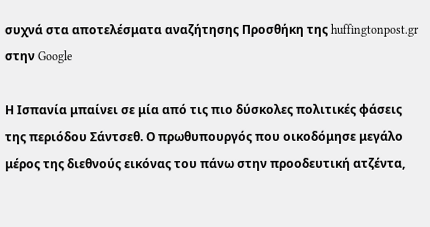συχνά στα αποτελέσματα αναζήτησης Προσθήκη της huffingtonpost.gr στην Google

Η Ισπανία μπαίνει σε μία από τις πιο δύσκολες πολιτικές φάσεις της περιόδου Σάντσεθ. Ο πρωθυπουργός που οικοδόμησε μεγάλο μέρος της διεθνούς εικόνας του πάνω στην προοδευτική ατζέντα,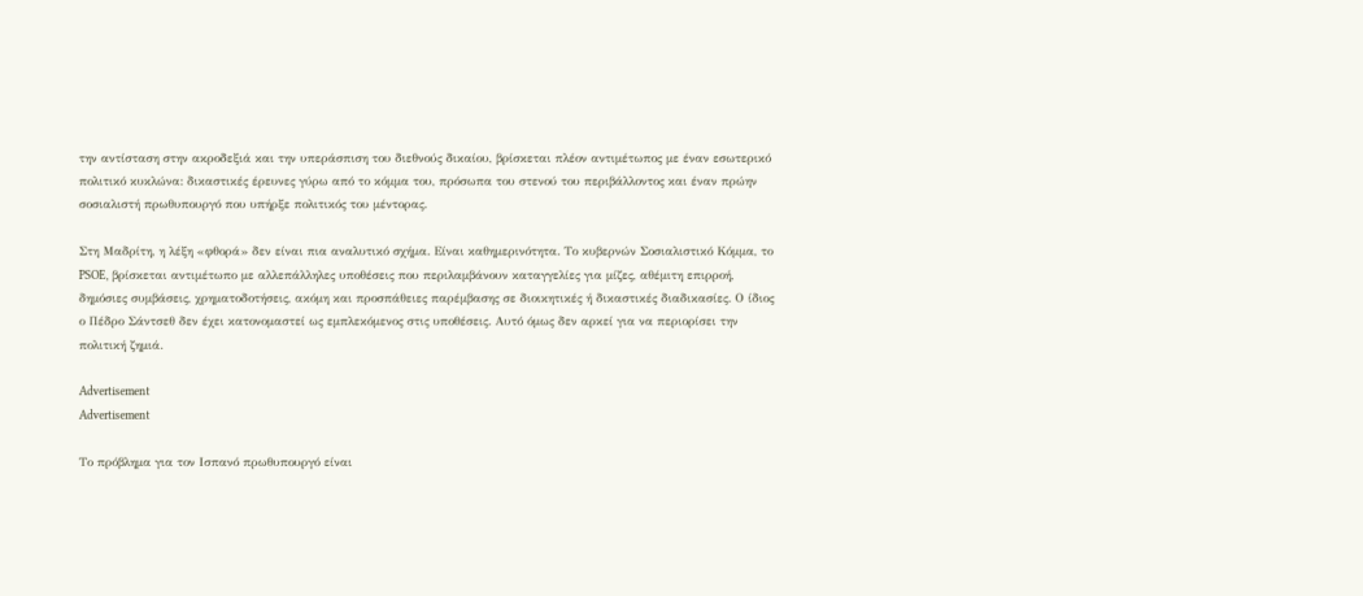την αντίσταση στην ακροδεξιά και την υπεράσπιση του διεθνούς δικαίου, βρίσκεται πλέον αντιμέτωπος με έναν εσωτερικό πολιτικό κυκλώνα: δικαστικές έρευνες γύρω από το κόμμα του, πρόσωπα του στενού του περιβάλλοντος και έναν πρώην σοσιαλιστή πρωθυπουργό που υπήρξε πολιτικός του μέντορας.

Στη Μαδρίτη, η λέξη «φθορά» δεν είναι πια αναλυτικό σχήμα. Είναι καθημερινότητα. Το κυβερνών Σοσιαλιστικό Κόμμα, το PSOE, βρίσκεται αντιμέτωπο με αλλεπάλληλες υποθέσεις που περιλαμβάνουν καταγγελίες για μίζες, αθέμιτη επιρροή, δημόσιες συμβάσεις, χρηματοδοτήσεις, ακόμη και προσπάθειες παρέμβασης σε διοικητικές ή δικαστικές διαδικασίες. Ο ίδιος ο Πέδρο Σάντσεθ δεν έχει κατονομαστεί ως εμπλεκόμενος στις υποθέσεις. Αυτό όμως δεν αρκεί για να περιορίσει την πολιτική ζημιά.

Advertisement
Advertisement

Το πρόβλημα για τον Ισπανό πρωθυπουργό είναι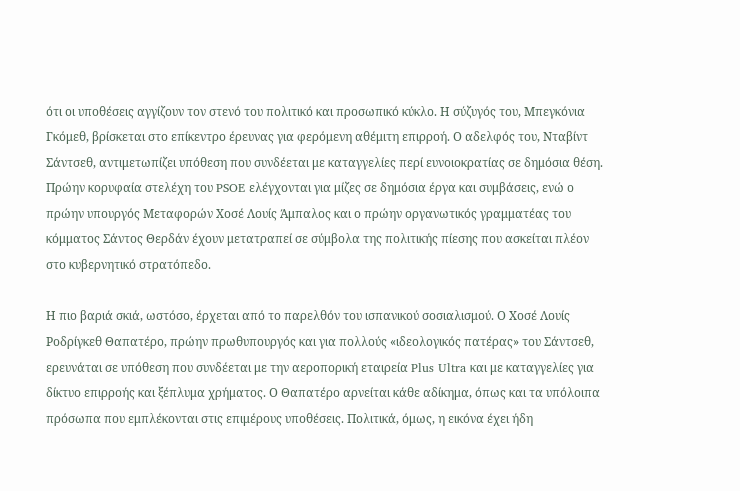ότι οι υποθέσεις αγγίζουν τον στενό του πολιτικό και προσωπικό κύκλο. Η σύζυγός του, Μπεγκόνια Γκόμεθ, βρίσκεται στο επίκεντρο έρευνας για φερόμενη αθέμιτη επιρροή. Ο αδελφός του, Νταβίντ Σάντσεθ, αντιμετωπίζει υπόθεση που συνδέεται με καταγγελίες περί ευνοιοκρατίας σε δημόσια θέση. Πρώην κορυφαία στελέχη του PSOE ελέγχονται για μίζες σε δημόσια έργα και συμβάσεις, ενώ ο πρώην υπουργός Μεταφορών Χοσέ Λουίς Άμπαλος και ο πρώην οργανωτικός γραμματέας του κόμματος Σάντος Θερδάν έχουν μετατραπεί σε σύμβολα της πολιτικής πίεσης που ασκείται πλέον στο κυβερνητικό στρατόπεδο.

Η πιο βαριά σκιά, ωστόσο, έρχεται από το παρελθόν του ισπανικού σοσιαλισμού. Ο Χοσέ Λουίς Ροδρίγκεθ Θαπατέρο, πρώην πρωθυπουργός και για πολλούς «ιδεολογικός πατέρας» του Σάντσεθ, ερευνάται σε υπόθεση που συνδέεται με την αεροπορική εταιρεία Plus Ultra και με καταγγελίες για δίκτυο επιρροής και ξέπλυμα χρήματος. Ο Θαπατέρο αρνείται κάθε αδίκημα, όπως και τα υπόλοιπα πρόσωπα που εμπλέκονται στις επιμέρους υποθέσεις. Πολιτικά, όμως, η εικόνα έχει ήδη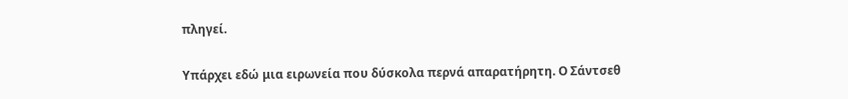πληγεί.

Υπάρχει εδώ μια ειρωνεία που δύσκολα περνά απαρατήρητη. Ο Σάντσεθ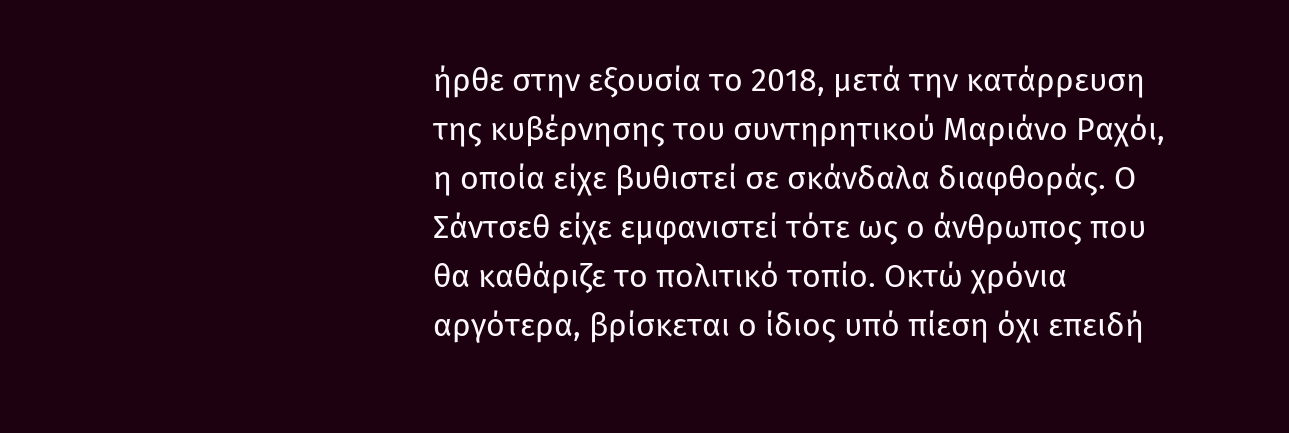ήρθε στην εξουσία το 2018, μετά την κατάρρευση της κυβέρνησης του συντηρητικού Μαριάνο Ραχόι, η οποία είχε βυθιστεί σε σκάνδαλα διαφθοράς. Ο Σάντσεθ είχε εμφανιστεί τότε ως ο άνθρωπος που θα καθάριζε το πολιτικό τοπίο. Οκτώ χρόνια αργότερα, βρίσκεται ο ίδιος υπό πίεση όχι επειδή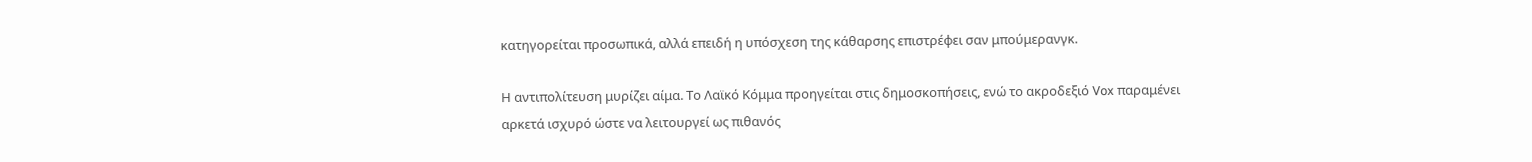κατηγορείται προσωπικά, αλλά επειδή η υπόσχεση της κάθαρσης επιστρέφει σαν μπούμερανγκ.

Η αντιπολίτευση μυρίζει αίμα. Το Λαϊκό Κόμμα προηγείται στις δημοσκοπήσεις, ενώ το ακροδεξιό Vox παραμένει αρκετά ισχυρό ώστε να λειτουργεί ως πιθανός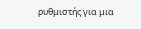ρυθμιστής για μια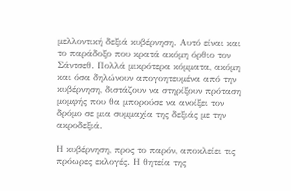μελλοντική δεξιά κυβέρνηση. Αυτό είναι και το παράδοξο που κρατά ακόμη όρθιο τον Σάντσεθ. Πολλά μικρότερα κόμματα, ακόμη και όσα δηλώνουν απογοητευμένα από την κυβέρνηση, διστάζουν να στηρίξουν πρόταση μομφής που θα μπορούσε να ανοίξει τον δρόμο σε μια συμμαχία της δεξιάς με την ακροδεξιά.

Η κυβέρνηση, προς το παρόν, αποκλείει τις πρόωρες εκλογές. Η θητεία της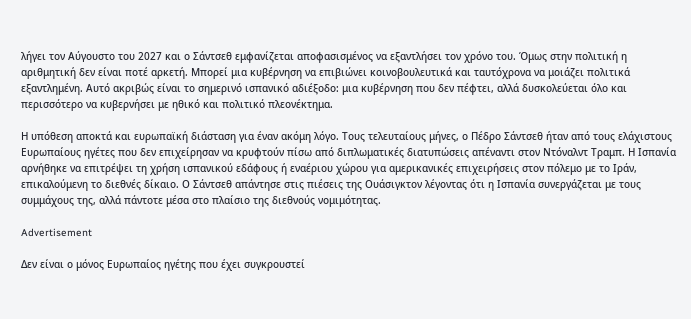λήγει τον Αύγουστο του 2027 και ο Σάντσεθ εμφανίζεται αποφασισμένος να εξαντλήσει τον χρόνο του. Όμως στην πολιτική η αριθμητική δεν είναι ποτέ αρκετή. Μπορεί μια κυβέρνηση να επιβιώνει κοινοβουλευτικά και ταυτόχρονα να μοιάζει πολιτικά εξαντλημένη. Αυτό ακριβώς είναι το σημερινό ισπανικό αδιέξοδο: μια κυβέρνηση που δεν πέφτει, αλλά δυσκολεύεται όλο και περισσότερο να κυβερνήσει με ηθικό και πολιτικό πλεονέκτημα.

Η υπόθεση αποκτά και ευρωπαϊκή διάσταση για έναν ακόμη λόγο. Τους τελευταίους μήνες, ο Πέδρο Σάντσεθ ήταν από τους ελάχιστους Ευρωπαίους ηγέτες που δεν επιχείρησαν να κρυφτούν πίσω από διπλωματικές διατυπώσεις απέναντι στον Ντόναλντ Τραμπ. Η Ισπανία αρνήθηκε να επιτρέψει τη χρήση ισπανικού εδάφους ή εναέριου χώρου για αμερικανικές επιχειρήσεις στον πόλεμο με το Ιράν, επικαλούμενη το διεθνές δίκαιο. Ο Σάντσεθ απάντησε στις πιέσεις της Ουάσιγκτον λέγοντας ότι η Ισπανία συνεργάζεται με τους συμμάχους της, αλλά πάντοτε μέσα στο πλαίσιο της διεθνούς νομιμότητας.

Advertisement

Δεν είναι ο μόνος Ευρωπαίος ηγέτης που έχει συγκρουστεί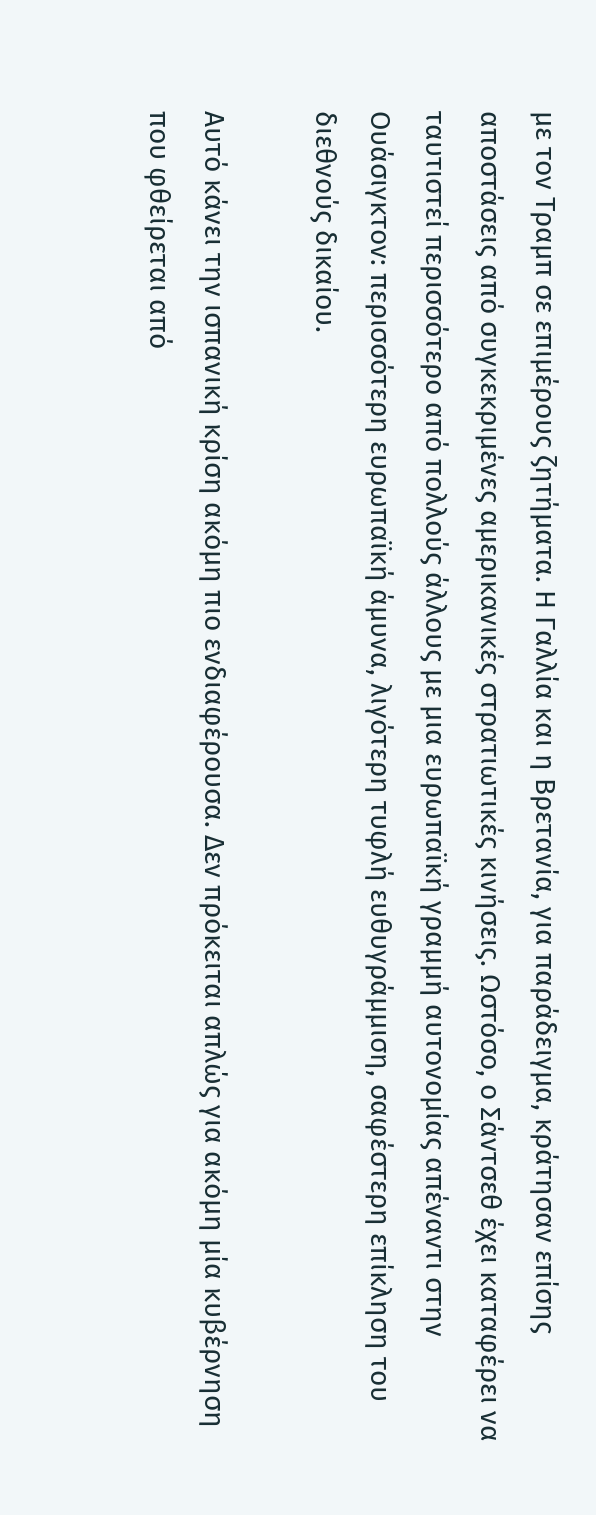με τον Τραμπ σε επιμέρους ζητήματα. Η Γαλλία και η Βρετανία, για παράδειγμα, κράτησαν επίσης αποστάσεις από συγκεκριμένες αμερικανικές στρατιωτικές κινήσεις. Ωστόσο, ο Σάντσεθ έχει καταφέρει να ταυτιστεί περισσότερο από πολλούς άλλους με μια ευρωπαϊκή γραμμή αυτονομίας απέναντι στην Ουάσιγκτον: περισσότερη ευρωπαϊκή άμυνα, λιγότερη τυφλή ευθυγράμμιση, σαφέστερη επίκληση του διεθνούς δικαίου.

Αυτό κάνει την ισπανική κρίση ακόμη πιο ενδιαφέρουσα. Δεν πρόκειται απλώς για ακόμη μία κυβέρνηση που φθείρεται από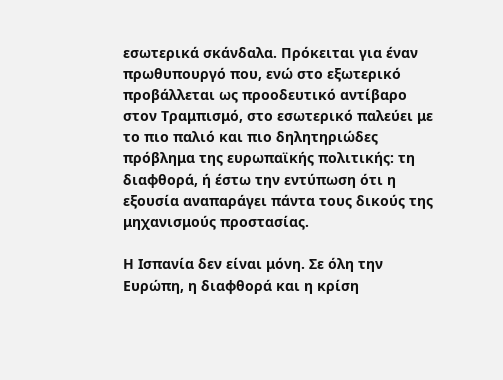εσωτερικά σκάνδαλα. Πρόκειται για έναν πρωθυπουργό που, ενώ στο εξωτερικό προβάλλεται ως προοδευτικό αντίβαρο στον Τραμπισμό, στο εσωτερικό παλεύει με το πιο παλιό και πιο δηλητηριώδες πρόβλημα της ευρωπαϊκής πολιτικής: τη διαφθορά, ή έστω την εντύπωση ότι η εξουσία αναπαράγει πάντα τους δικούς της μηχανισμούς προστασίας.

Η Ισπανία δεν είναι μόνη. Σε όλη την Ευρώπη, η διαφθορά και η κρίση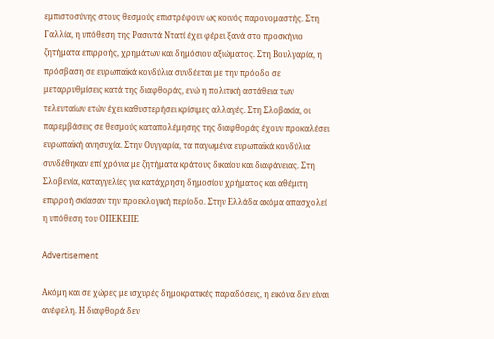εμπιστοσύνης στους θεσμούς επιστρέφουν ως κοινός παρονομαστής. Στη Γαλλία, η υπόθεση της Ρασιντά Ντατί έχει φέρει ξανά στο προσκήνιο ζητήματα επιρροής, χρημάτων και δημόσιου αξιώματος. Στη Βουλγαρία, η πρόσβαση σε ευρωπαϊκά κονδύλια συνδέεται με την πρόοδο σε μεταρρυθμίσεις κατά της διαφθοράς, ενώ η πολιτική αστάθεια των τελευταίων ετών έχει καθυστερήσει κρίσιμες αλλαγές. Στη Σλοβακία, οι παρεμβάσεις σε θεσμούς καταπολέμησης της διαφθοράς έχουν προκαλέσει ευρωπαϊκή ανησυχία. Στην Ουγγαρία, τα παγωμένα ευρωπαϊκά κονδύλια συνδέθηκαν επί χρόνια με ζητήματα κράτους δικαίου και διαφάνειας. Στη Σλοβενία, καταγγελίες για κατάχρηση δημοσίου χρήματος και αθέμιτη επιρροή σκίασαν την προεκλογική περίοδο. Στην Ελλάδα ακόμα απασχολεί η υπόθεση του ΟΠΕΚΕΠΕ

Advertisement

Ακόμη και σε χώρες με ισχυρές δημοκρατικές παραδόσεις, η εικόνα δεν είναι ανέφελη. Η διαφθορά δεν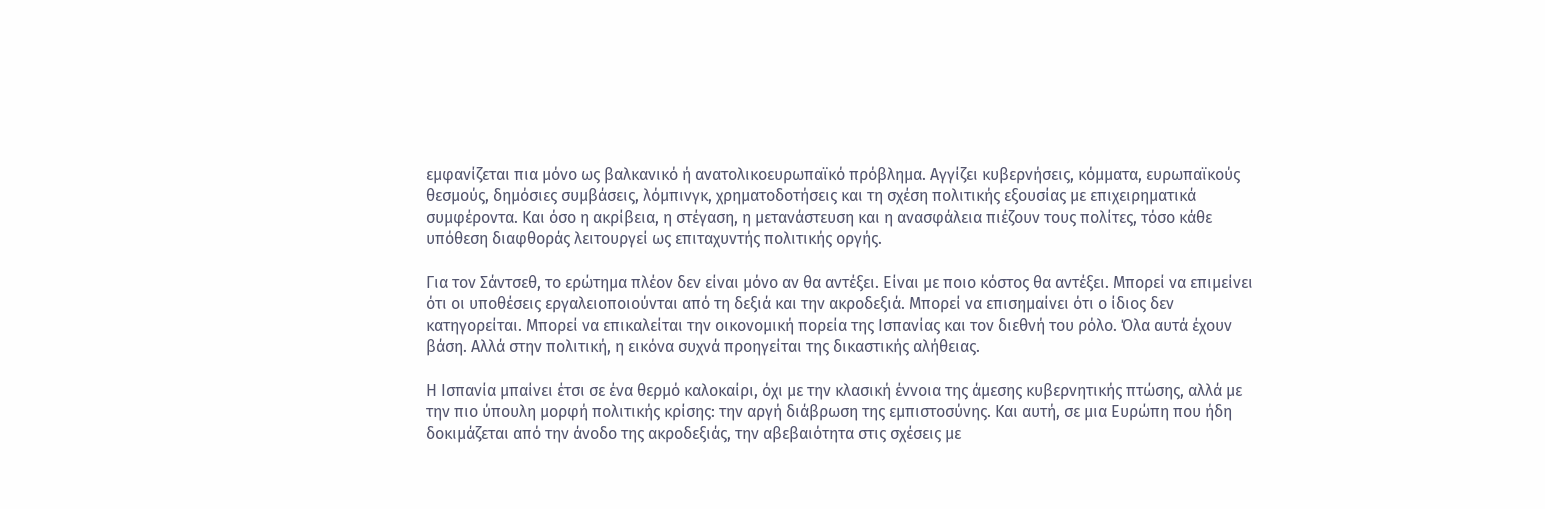εμφανίζεται πια μόνο ως βαλκανικό ή ανατολικοευρωπαϊκό πρόβλημα. Αγγίζει κυβερνήσεις, κόμματα, ευρωπαϊκούς θεσμούς, δημόσιες συμβάσεις, λόμπινγκ, χρηματοδοτήσεις και τη σχέση πολιτικής εξουσίας με επιχειρηματικά συμφέροντα. Και όσο η ακρίβεια, η στέγαση, η μετανάστευση και η ανασφάλεια πιέζουν τους πολίτες, τόσο κάθε υπόθεση διαφθοράς λειτουργεί ως επιταχυντής πολιτικής οργής.

Για τον Σάντσεθ, το ερώτημα πλέον δεν είναι μόνο αν θα αντέξει. Είναι με ποιο κόστος θα αντέξει. Μπορεί να επιμείνει ότι οι υποθέσεις εργαλειοποιούνται από τη δεξιά και την ακροδεξιά. Μπορεί να επισημαίνει ότι ο ίδιος δεν κατηγορείται. Μπορεί να επικαλείται την οικονομική πορεία της Ισπανίας και τον διεθνή του ρόλο. Όλα αυτά έχουν βάση. Αλλά στην πολιτική, η εικόνα συχνά προηγείται της δικαστικής αλήθειας.

Η Ισπανία μπαίνει έτσι σε ένα θερμό καλοκαίρι, όχι με την κλασική έννοια της άμεσης κυβερνητικής πτώσης, αλλά με την πιο ύπουλη μορφή πολιτικής κρίσης: την αργή διάβρωση της εμπιστοσύνης. Και αυτή, σε μια Ευρώπη που ήδη δοκιμάζεται από την άνοδο της ακροδεξιάς, την αβεβαιότητα στις σχέσεις με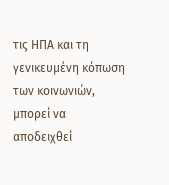τις ΗΠΑ και τη γενικευμένη κόπωση των κοινωνιών, μπορεί να αποδειχθεί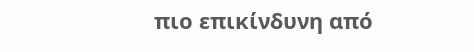πιο επικίνδυνη από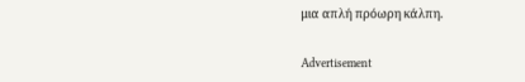μια απλή πρόωρη κάλπη.

Advertisement